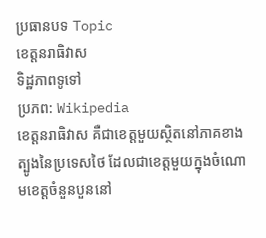ប្រធានបទ Topic
ខេត្តនរាធិវាស
ទិដ្ឋភាពទូទៅ
ប្រភព: Wikipedia
ខេត្តនរាធិវាស គឺជាខេត្តមួយស្ថិតនៅភាគខាងត្បូងនៃប្រទេសថៃ ដែលជាខេត្តមួយក្នុងចំណោមខេត្តចំនួនបួននៅ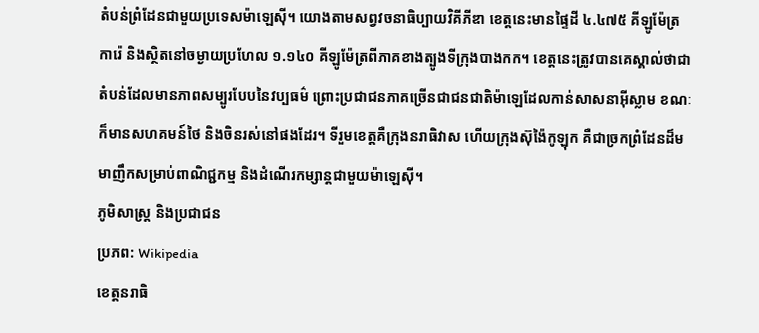តំបន់ព្រំដែនជាមួយប្រទេសម៉ាឡេស៊ី។ យោងតាមសព្វវចនាធិប្បាយវិគីភីឌា ខេត្តនេះមានផ្ទៃដី ៤.៤៧៥ គីឡូម៉ែត្រការ៉េ និងស្ថិតនៅចម្ងាយប្រហែល ១.១៤០ គីឡូម៉ែត្រពីភាគខាងត្បូងទីក្រុងបាងកក។ ខេត្តនេះត្រូវបានគេស្គាល់ថាជាតំបន់ដែលមានភាពសម្បូរបែបនៃវប្បធម៌ ព្រោះប្រជាជនភាគច្រើនជាជនជាតិម៉ាឡេដែលកាន់សាសនាអ៊ីស្លាម ខណៈក៏មានសហគមន៍ថៃ និងចិនរស់នៅផងដែរ។ ទីរួមខេត្តគឺក្រុងនរាធិវាស ហើយក្រុងស៊ុង៉ៃកូឡុក គឺជាច្រកព្រំដែនដ៏មមាញឹកសម្រាប់ពាណិជ្ជកម្ម និងដំណើរកម្សាន្តជាមួយម៉ាឡេស៊ី។
ភូមិសាស្ត្រ និងប្រជាជន
ប្រភព: Wikipedia
ខេត្តនរាធិ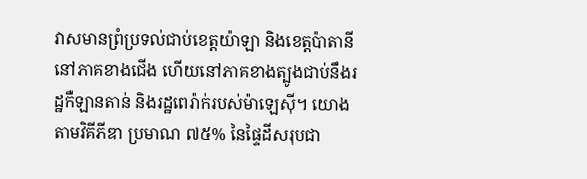វាសមានព្រំប្រទល់ជាប់ខេត្តយ៉ាឡា និងខេត្តប៉ាតានីនៅភាគខាងជើង ហើយនៅភាគខាងត្បូងជាប់នឹងរដ្ឋកឺឡានតាន់ និងរដ្ឋពេរ៉ាក់របស់ម៉ាឡេស៊ី។ យោងតាមវិគីភីឌា ប្រមាណ ៧៥% នៃផ្ទៃដីសរុបជា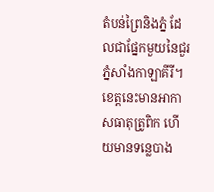តំបន់ព្រៃនិងភ្នំ ដែលជាផ្នែកមួយនៃជួរភ្នំសាំងកាឡាគីរី។ ខេត្តនេះមានអាកាសធាតុត្រូពិក ហើយមានទន្លេបាង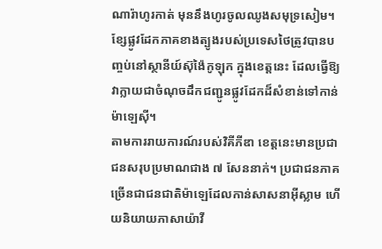ណារ៉ាហូរកាត់ មុននឹងហូរចូលឈូងសមុទ្រសៀម។ ខ្សែផ្លូវដែកភាគខាងត្បូងរបស់ប្រទេសថៃត្រូវបានបញ្ចប់នៅស្ថានីយ៍ស៊ុង៉ៃកូឡុក ក្នុងខេត្តនេះ ដែលធ្វើឱ្យវាក្លាយជាចំណុចដឹកជញ្ជូនផ្លូវដែកដ៏សំខាន់ទៅកាន់ម៉ាឡេស៊ី។
តាមការរាយការណ៍របស់វិគីភីឌា ខេត្តនេះមានប្រជាជនសរុបប្រមាណជាង ៧ សែននាក់។ ប្រជាជនភាគច្រើនជាជនជាតិម៉ាឡេដែលកាន់សាសនាអ៊ីស្លាម ហើយនិយាយភាសាយ៉ាវី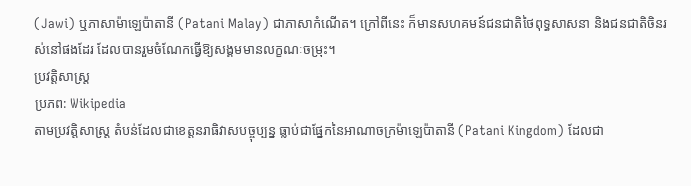(Jawi) ឬភាសាម៉ាឡេប៉ាតានី (Patani Malay) ជាភាសាកំណើត។ ក្រៅពីនេះ ក៏មានសហគមន៍ជនជាតិថៃពុទ្ធសាសនា និងជនជាតិចិនរស់នៅផងដែរ ដែលបានរួមចំណែកធ្វើឱ្យសង្គមមានលក្ខណៈចម្រុះ។
ប្រវត្តិសាស្ត្រ
ប្រភព: Wikipedia
តាមប្រវត្តិសាស្ត្រ តំបន់ដែលជាខេត្តនរាធិវាសបច្ចុប្បន្ន ធ្លាប់ជាផ្នែកនៃអាណាចក្រម៉ាឡេប៉ាតានី (Patani Kingdom) ដែលជា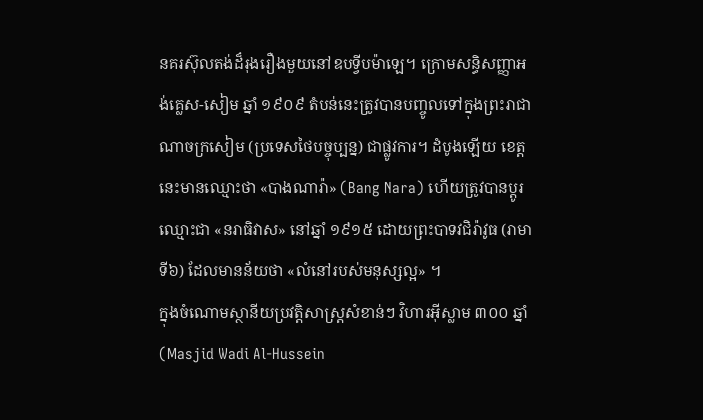នគរស៊ុលតង់ដ៏រុងរឿងមួយនៅឧបទ្វីបម៉ាឡេ។ ក្រោមសន្ធិសញ្ញាអង់គ្លេស-សៀម ឆ្នាំ ១៩០៩ តំបន់នេះត្រូវបានបញ្ចូលទៅក្នុងព្រះរាជាណាចក្រសៀម (ប្រទេសថៃបច្ចុប្បន្ន) ជាផ្លូវការ។ ដំបូងឡើយ ខេត្តនេះមានឈ្មោះថា «បាងណារ៉ា» (Bang Nara) ហើយត្រូវបានប្តូរឈ្មោះជា «នរាធិវាស» នៅឆ្នាំ ១៩១៥ ដោយព្រះបាទវជិរ៉ាវូធ (រាមាទី៦) ដែលមានន័យថា «លំនៅរបស់មនុស្សល្អ» ។
ក្នុងចំណោមស្ថានីយប្រវត្តិសាស្ត្រសំខាន់ៗ វិហារអ៊ីស្លាម ៣០០ ឆ្នាំ (Masjid Wadi Al-Hussein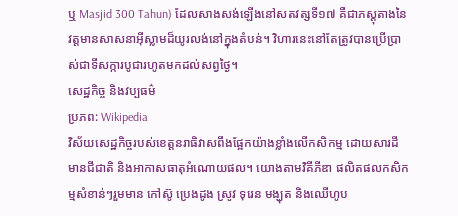ឬ Masjid 300 Tahun) ដែលសាងសង់ឡើងនៅសតវត្សទី១៧ គឺជាភស្តុតាងនៃវត្តមានសាសនាអ៊ីស្លាមដ៏យូរលង់នៅក្នុងតំបន់។ វិហារនេះនៅតែត្រូវបានប្រើប្រាស់ជាទីសក្ការបូជារហូតមកដល់សព្វថ្ងៃ។
សេដ្ឋកិច្ច និងវប្បធម៌
ប្រភព: Wikipedia
វិស័យសេដ្ឋកិច្ចរបស់ខេត្តនរាធិវាសពឹងផ្អែកយ៉ាងខ្លាំងលើកសិកម្ម ដោយសារដីមានជីជាតិ និងអាកាសធាតុអំណោយផល។ យោងតាមវិគីភីឌា ផលិតផលកសិកម្មសំខាន់ៗរួមមាន កៅស៊ូ ប្រេងដូង ស្រូវ ទុរេន មង្ឃុត និងឈើហូប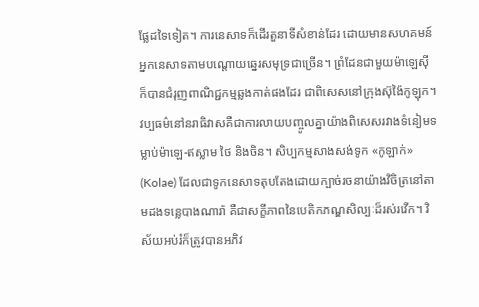ផ្លែដទៃទៀត។ ការនេសាទក៏ដើរតួនាទីសំខាន់ដែរ ដោយមានសហគមន៍អ្នកនេសាទតាមបណ្តោយឆ្នេរសមុទ្រជាច្រើន។ ព្រំដែនជាមួយម៉ាឡេស៊ីក៏បានជំរុញពាណិជ្ជកម្មឆ្លងកាត់ផងដែរ ជាពិសេសនៅក្រុងស៊ុង៉ៃកូឡុក។
វប្បធម៌នៅនរាធិវាសគឺជាការលាយបញ្ចូលគ្នាយ៉ាងពិសេសរវាងទំនៀមទម្លាប់ម៉ាឡេ-ឥស្លាម ថៃ និងចិន។ សិប្បកម្មសាងសង់ទូក «កូឡាក់» (Kolae) ដែលជាទូកនេសាទតុបតែងដោយក្បាច់រចនាយ៉ាងវិចិត្រនៅតាមដងទន្លេបាងណារ៉ា គឺជាសក្ខីភាពនៃបេតិកភណ្ឌសិល្បៈដ៏រស់រវើក។ វិស័យអប់រំក៏ត្រូវបានអភិវ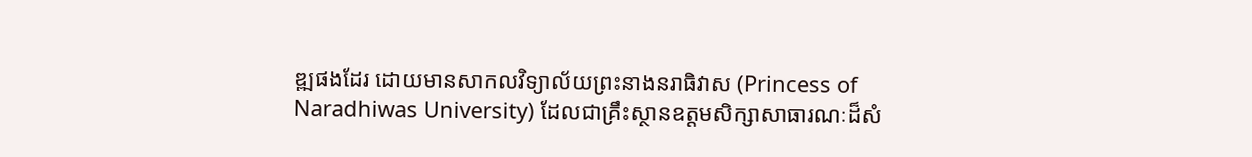ឌ្ឍផងដែរ ដោយមានសាកលវិទ្យាល័យព្រះនាងនរាធិវាស (Princess of Naradhiwas University) ដែលជាគ្រឹះស្ថានឧត្តមសិក្សាសាធារណៈដ៏សំ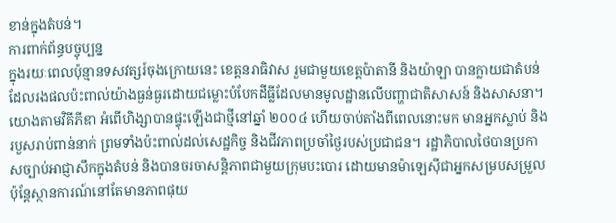ខាន់ក្នុងតំបន់។
ការពាក់ព័ន្ធបច្ចុប្បន្ន
ក្នុងរយៈពេលប៉ុន្មានទសវត្សរ៍ចុងក្រោយនេះ ខេត្តនរាធិវាស រួមជាមួយខេត្តប៉ាតានី និងយ៉ាឡា បានក្លាយជាតំបន់ដែលរងផលប៉ះពាល់យ៉ាងធ្ងន់ធ្ងរដោយជម្លោះបំបែកដីធ្លីដែលមានមូលដ្ឋានលើបញ្ហាជាតិសាសន៍ និងសាសនា។ យោងតាមវិគីភីឌា អំពើហិង្សាបានផ្ទុះឡើងជាថ្មីនៅឆ្នាំ ២០០៤ ហើយចាប់តាំងពីពេលនោះមក មានអ្នកស្លាប់ និងរបួសរាប់ពាន់នាក់ ព្រមទាំងប៉ះពាល់ដល់សេដ្ឋកិច្ច និងជីវភាពប្រចាំថ្ងៃរបស់ប្រជាជន។ រដ្ឋាភិបាលថៃបានប្រកាសច្បាប់អាជ្ញាសឹកក្នុងតំបន់ និងបានចរចាសន្តិភាពជាមួយក្រុមបះបោរ ដោយមានម៉ាឡេស៊ីជាអ្នកសម្របសម្រួល ប៉ុន្តែស្ថានការណ៍នៅតែមានភាពផុយ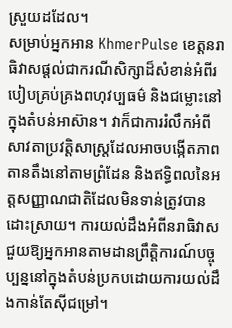ស្រួយដដែល។
សម្រាប់អ្នកអាន KhmerPulse ខេត្តនរាធិវាសផ្តល់ជាករណីសិក្សាដ៏សំខាន់អំពីរបៀបគ្រប់គ្រងពហុវប្បធម៌ និងជម្លោះនៅក្នុងតំបន់អាស៊ាន។ វាក៏ជាការរំលឹកអំពីសាវតាប្រវត្តិសាស្ត្រដែលអាចបង្កើតភាពតានតឹងនៅតាមព្រំដែន និងឥទ្ធិពលនៃអត្តសញ្ញាណជាតិដែលមិនទាន់ត្រូវបានដោះស្រាយ។ ការយល់ដឹងអំពីនរាធិវាសជួយឱ្យអ្នកអានតាមដានព្រឹត្តិការណ៍បច្ចុប្បន្ននៅក្នុងតំបន់ប្រកបដោយការយល់ដឹងកាន់តែស៊ីជម្រៅ។